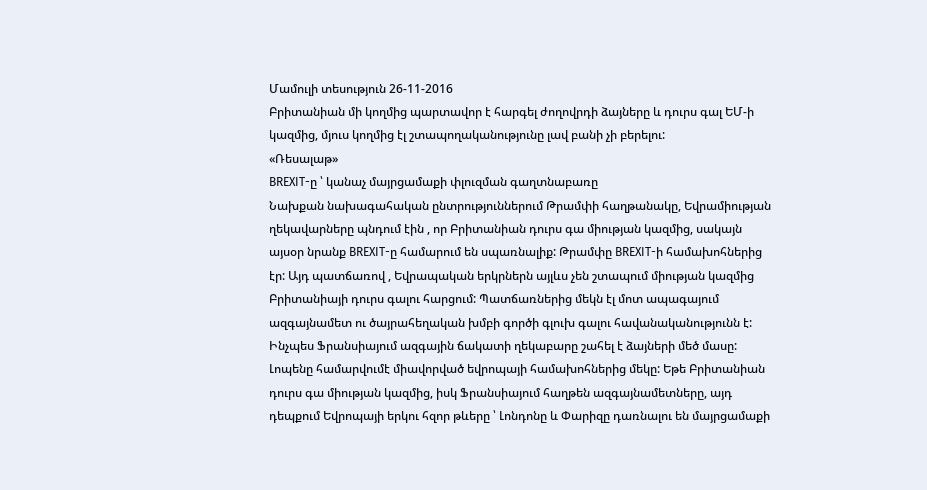Մամուլի տեսություն 26-11-2016
Բրիտանիան մի կողմից պարտավոր է հարգել ժողովրդի ձայները և դուրս գալ ԵՄ-ի կազմից, մյուս կողմից էլ շտապողականությունը լավ բանի չի բերելու:
«Ռեսալաթ»
BREXIT-ը ՝ կանաչ մայրցամաքի փլուզման գաղտնաբառը
Նախքան նախագահական ընտրություններում Թրամփի հաղթանակը, Եվրամիության ղեկավարները պնդում էին , որ Բրիտանիան դուրս գա միության կազմից, սակայն այսօր նրանք BREXIT-ը համարում են սպառնալիք: Թրամփը BREXIT-ի համախոհներից էր: Այդ պատճառով , Եվրապական երկրներն այլևս չեն շտապում միության կազմից Բրիտանիայի դուրս գալու հարցում: Պատճառներից մեկն էլ մոտ ապագայում ազգայնամետ ու ծայրահեղական խմբի գործի գլուխ գալու հավանականությունն է: Ինչպես Ֆրանսիայում ազգային ճակատի ղեկաբարը շահել է ձայների մեծ մասը: Լոպենը համարվումէ միավորված եվրոպայի համախոհներից մեկը: Եթե Բրիտանիան դուրս գա միության կազմից, իսկ Ֆրանսիայում հաղթեն ազգայնամետները, այդ դեպքում Եվրոպայի երկու հզոր թևերը ՝ Լոնդոնը և Փարիզը դառնալու են մայրցամաքի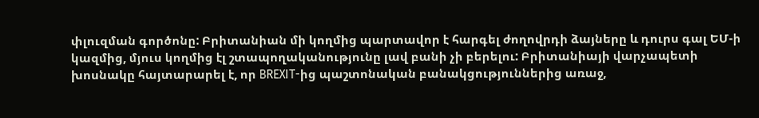փլուզման գործոնը: Բրիտանիան մի կողմից պարտավոր է հարգել ժողովրդի ձայները և դուրս գալ ԵՄ-ի կազմից, մյուս կողմից էլ շտապողականությունը լավ բանի չի բերելու: Բրիտանիայի վարչապետի խոսնակը հայտարարել է, որ BREXIT-ից պաշտոնական բանակցություններից առաջ,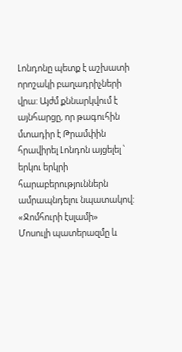Լոնդոնը պետք է աշխատի որոշակի բաղադրիչների վրա: Այժմ քննարկվում է այնհարցը, որ թագուհին մտադիր է Թրամփին հրավիրել Լոնդոն այցելել ՝ երկու երկրի հարաբերություններն ամրապնդելու նպատակով:
«Ջոմհուրի էսլամի»
Մոսուլի պատերազմը և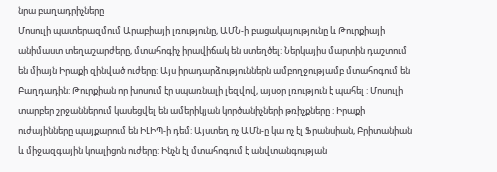նրա բաղադրիչները
Մոսուլի պատերազմում Արաբիայի լռությունը, ԱՄՆ-ի բացակայությունը և Թուրքիայի անիմաստ տեղաշարժերը, մտահոգիչ իրավիճակ են ստեղծել: Ներկայիս մարտին դաշտում են միայն Իրաքի զինված ուժերը: Այս իրադարձություններն ամբողջությամբ մտահոգում են Բաղդադին: Թուրքիան որ խոսում էր սպառնալի լեզվով, այսօր լռություն է պահել : Մոսուլի տարբեր շրջաններում կասեցվել են ամերիկյան կործանիչների թռիչքները : Իրաքի ուժայինները պայքարում են ԻԼԻՊ-ի դեմ: Այստեղ ոչ ԱՄն-ը կա ոչ էլ Ֆրանսիան, Բրիտանիան և միջազգային կոալիցոն ուժերը: Ինչն էլ մտահոգում է անվտանգության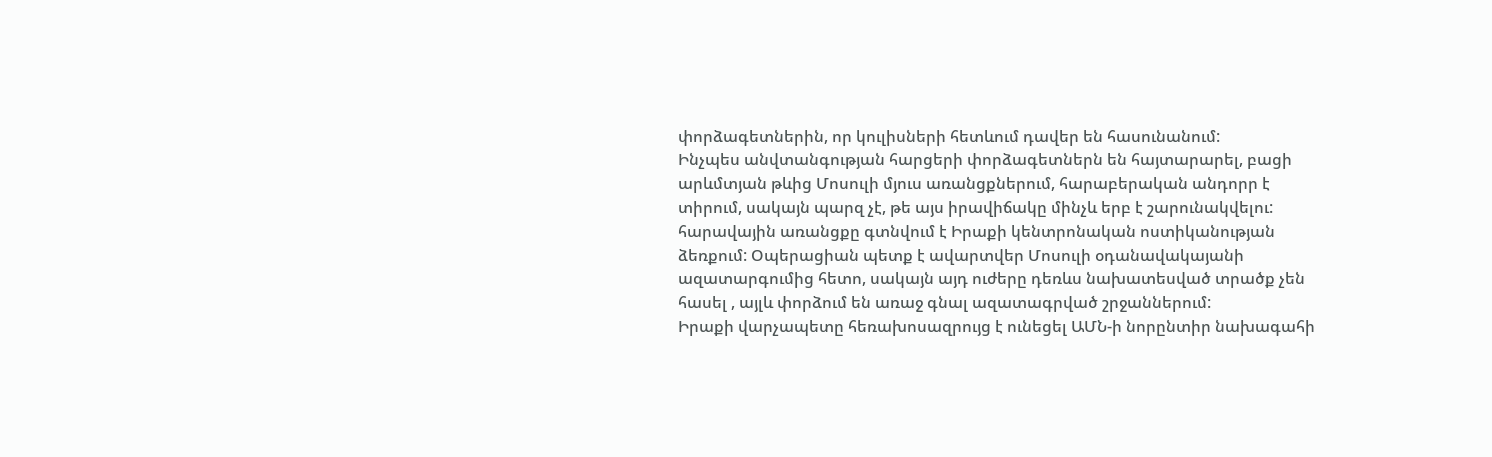փորձագետներին, որ կուլիսների հետևում դավեր են հասունանում:
Ինչպես անվտանգության հարցերի փորձագետներն են հայտարարել, բացի արևմտյան թևից Մոսուլի մյուս առանցքներում, հարաբերական անդորր է տիրում, սակայն պարզ չէ, թե այս իրավիճակը մինչև երբ է շարունակվելու: հարավային առանցքը գտնվում է Իրաքի կենտրոնական ոստիկանության ձեռքում: Օպերացիան պետք է ավարտվեր Մոսուլի օդանավակայանի ազատարգումից հետո, սակայն այդ ուժերը դեռևս նախատեսված տրածք չեն հասել , այլև փորձում են առաջ գնալ ազատագրված շրջաններում:
Իրաքի վարչապետը հեռախոսազրույց է ունեցել ԱՄՆ-ի նորընտիր նախագահի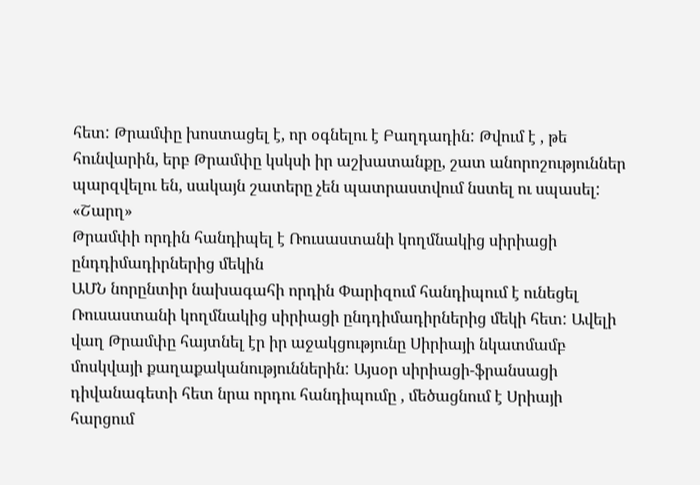հետ: Թրամփը խոստացել է, որ օգնելու է Բաղդադին: Թվում է , թե հունվարին, երբ Թրամփը կսկսի իր աշխատանքը, շատ անորոշություններ պարզվելու են, սակայն շատերը չեն պատրաստվում նստել ու սպասել:
«Շարղ»
Թրամփի որդին հանդիպել է Ռուսաստանի կողմնակից սիրիացի ընդդիմադիրներից մեկին
ԱՄՆ նորընտիր նախագահի որդին Փարիզում հանդիպում է ունեցել Ռուսաստանի կողմնակից սիրիացի ընդդիմադիրներից մեկի հետ: Ավելի վաղ Թրամփը հայտնել էր իր աջակցությունը Սիրիայի նկատմամբ մոսկվայի քաղաքականություններին: Այսօր սիրիացի-ֆրանսացի դիվանագետի հետ նրա որդու հանդիպումը , մեծացնում է Սրիայի հարցում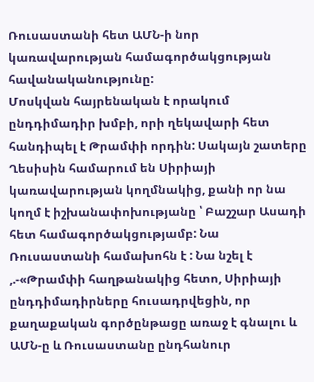Ռուսաստանի հետ ԱՄՆ-ի նոր կառավարության համագործակցության հավանականությունը:
Մոսկվան հայրենական է որակում ընդդիմադիր խմբի, որի ղեկավարի հետ հանդիպել է Թրամփի որդին: Սակայն շատերը Ղեսիսին համարում են Սիրիայի կառավարության կողմնակից, քանի որ նա կողմ է իշխանափոխությանը ՝ Բաշշար Ասադի հետ համագործակցությամբ: Նա Ռուսաստանի համախոհն է : Նա նշել է ,.-«Թրամփի հաղթանակից հետո, Սիրիայի ընդդիմադիրները հուսադրվեցին, որ քաղաքական գործընթացը առաջ է գնալու և ԱՄՆ-ը և Ռուսաստանը ընդհանուր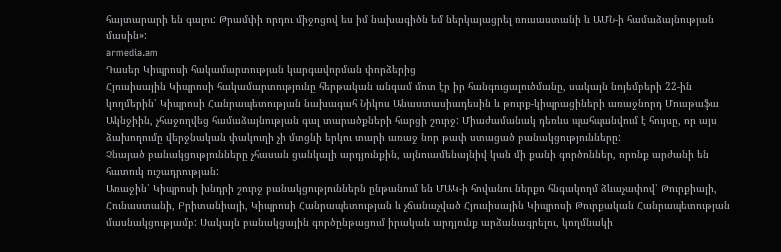հայտարարի են գալու: Թրամփի որդու միջոցով ես իմ նախագիծն եմ ներկայացրել ռուսաստանի և ԱՄՆ-ի համաձայնության մասին»:
armedia.am
Դասեր Կիպրոսի հակամարտության կարգավորման փորձերից
Հյուսիսային Կիպրոսի հակամարտությունը հերթական անգամ մոտ էր իր հանգուցալուծմանը, սակայն նոյեմբերի 22-ին կողմերին՝ Կիպրոսի Հանրապետության նախագահ Նիկոս Անաստասիադեսին և թուրք-կիպրացիների առաջնորդ Մուսթաֆա Ակնջիին, չհաջողվեց համաձայնության գալ տարածքների հարցի շուրջ: Միաժամանակ դեռևս պահպանվում է հույսը, որ այս ձախողումը վերջնական փակուղի չի մտցնի երկու տարի առաջ նոր թափ ստացած բանակցությունները:
Չնայած բանակցությունները չհասան ցանկալի արդյունքին, այնուամենայնիվ կան մի քանի գործոններ, որոնք արժանի են հատուկ ուշադրության:
Առաջին՝ Կիպրոսի խնդրի շուրջ բանակցություններն ընթանում են ՄԱԿ-ի հովանու ներքո հնգակողմ ձևաչափով՝ Թուրքիայի, Հունաստանի, Բրիտանիայի, Կիպրոսի Հանրապետության և չճանաչված Հյուսիսային Կիպրոսի Թուրքական Հանրապետության մասնակցությամբ: Սակայն բանակցային գործընթացում իրական արդյունք արձանագրելու, կողմնակի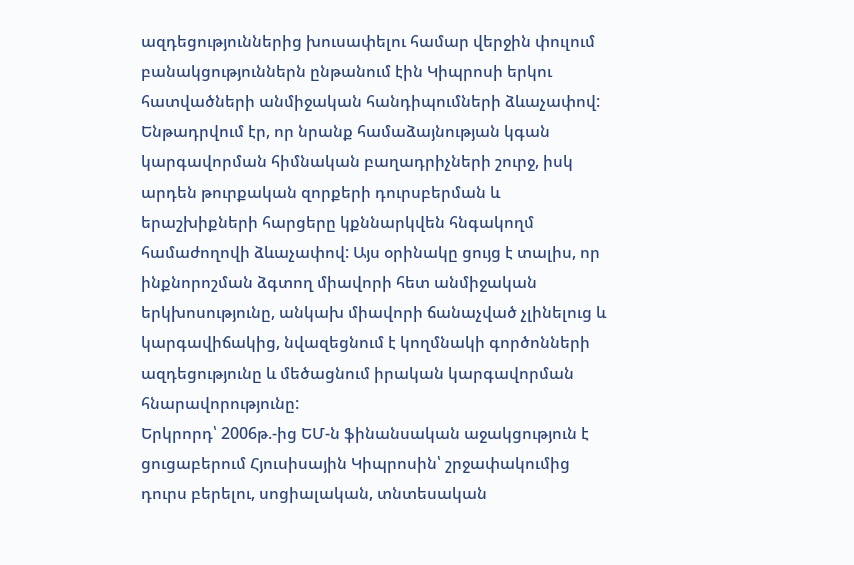ազդեցություններից խուսափելու համար վերջին փուլում բանակցություններն ընթանում էին Կիպրոսի երկու հատվածների անմիջական հանդիպումների ձևաչափով: Ենթադրվում էր, որ նրանք համաձայնության կգան կարգավորման հիմնական բաղադրիչների շուրջ, իսկ արդեն թուրքական զորքերի դուրսբերման և երաշխիքների հարցերը կքննարկվեն հնգակողմ համաժողովի ձևաչափով: Այս օրինակը ցույց է տալիս, որ ինքնորոշման ձգտող միավորի հետ անմիջական երկխոսությունը, անկախ միավորի ճանաչված չլինելուց և կարգավիճակից, նվազեցնում է կողմնակի գործոնների ազդեցությունը և մեծացնում իրական կարգավորման հնարավորությունը:
Երկրորդ՝ 2006թ.-ից ԵՄ-ն ֆինանսական աջակցություն է ցուցաբերում Հյուսիսային Կիպրոսին՝ շրջափակումից դուրս բերելու, սոցիալական, տնտեսական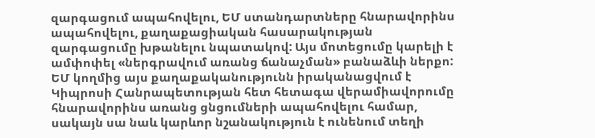զարգացում ապահովելու, ԵՄ ստանդարտները հնարավորինս ապահովելու, քաղաքացիական հասարակության զարգացումը խթանելու նպատակով: Այս մոտեցումը կարելի է ամփոփել «ներգրավում առանց ճանաչման» բանաձևի ներքո: ԵՄ կողմից այս քաղաքականությունն իրականացվում է Կիպրոսի Հանրապետության հետ հետագա վերամիավորումը հնարավորինս առանց ցնցումների ապահովելու համար, սակայն սա նաև կարևոր նշանակություն է ունենում տեղի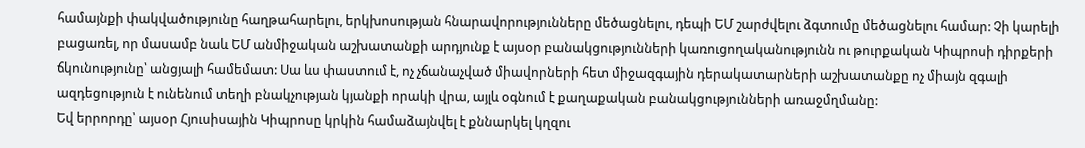համայնքի փակվածությունը հաղթահարելու, երկխոսության հնարավորությունները մեծացնելու, դեպի ԵՄ շարժվելու ձգտումը մեծացնելու համար: Չի կարելի բացառել, որ մասամբ նաև ԵՄ անմիջական աշխատանքի արդյունք է այսօր բանակցությունների կառուցողականությունն ու թուրքական Կիպրոսի դիրքերի ճկունությունը՝ անցյալի համեմատ: Սա ևս փաստում է, ոչ չճանաչված միավորների հետ միջազգային դերակատարների աշխատանքը ոչ միայն զգալի ազդեցություն է ունենում տեղի բնակչության կյանքի որակի վրա, այլև օգնում է քաղաքական բանակցությունների առաջմղմանը:
Եվ երրորդը՝ այսօր Հյուսիսային Կիպրոսը կրկին համաձայնվել է քննարկել կղզու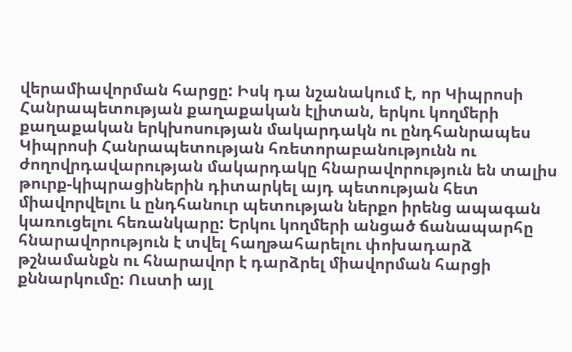վերամիավորման հարցը: Իսկ դա նշանակում է, որ Կիպրոսի Հանրապետության քաղաքական էլիտան, երկու կողմերի քաղաքական երկխոսության մակարդակն ու ընդհանրապես Կիպրոսի Հանրապետության հռետորաբանությունն ու ժողովրդավարության մակարդակը հնարավորություն են տալիս թուրք-կիպրացիներին դիտարկել այդ պետության հետ միավորվելու և ընդհանուր պետության ներքո իրենց ապագան կառուցելու հեռանկարը: Երկու կողմերի անցած ճանապարհը հնարավորություն է տվել հաղթահարելու փոխադարձ թշնամանքն ու հնարավոր է դարձրել միավորման հարցի քննարկումը: Ուստի այլ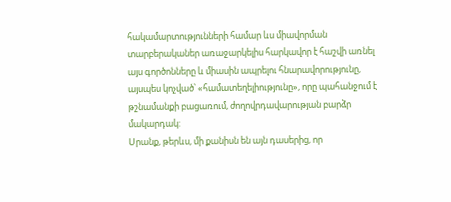հակամարտությունների համար ևս միավորման տարբերականեր առաջարկելիս հարկավոր է հաշվի առնել այս գործոնները և միասին ապրելու հնարավորությունը, այսպես կոչված՝ «համատեղելիությունը», որը պահանջում է թշնամանքի բացառում, ժողովրդավարության բարձր մակարդակ:
Սրանք, թերևս, մի քանիսն են այն դասերից, որ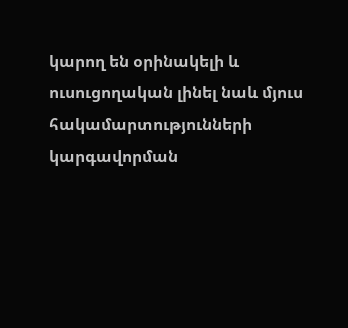կարող են օրինակելի և ուսուցողական լինել նաև մյուս հակամարտությունների կարգավորման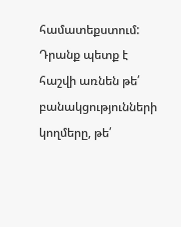համատեքստում: Դրանք պետք է հաշվի առնեն թե՛ բանակցությունների կողմերը, թե՛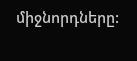միջնորդները: